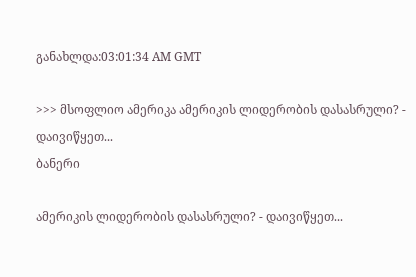განახლდა:03:01:34 AM GMT

>>> მსოფლიო ამერიკა ამერიკის ლიდერობის დასასრული? - დაივიწყეთ...
ბანერი

ამერიკის ლიდერობის დასასრული? - დაივიწყეთ...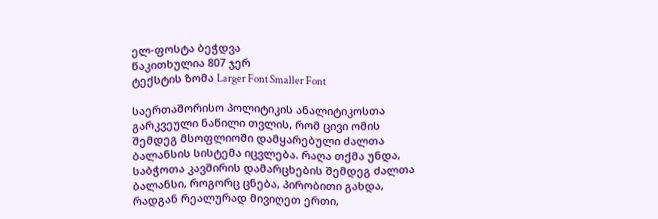ელ-ფოსტა ბეჭდვა
წაკითხულია 807 ჯერ
ტექსტის ზომა Larger Font Smaller Font

საერთაშორისო პოლიტიკის ანალიტიკოსთა გარკვეული ნაწილი თვლის, რომ ცივი ომის შემდეგ მსოფლიოში დამყარებული ძალთა ბალანსის სისტემა იცვლება. რაღა თქმა უნდა, საბჭოთა კავშირის დამარცხების შემდეგ ძალთა ბალანსი, როგორც ცნება, პირობითი გახდა, რადგან რეალურად მივიღეთ ერთი,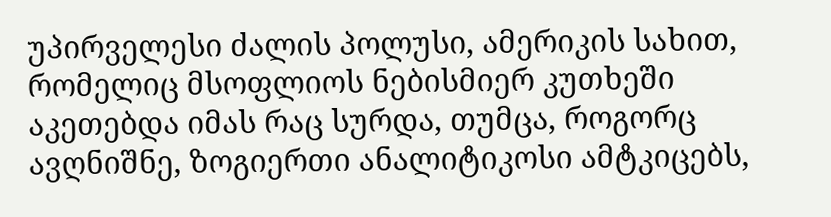უპირველესი ძალის პოლუსი, ამერიკის სახით, რომელიც მსოფლიოს ნებისმიერ კუთხეში აკეთებდა იმას რაც სურდა, თუმცა, როგორც ავღნიშნე, ზოგიერთი ანალიტიკოსი ამტკიცებს,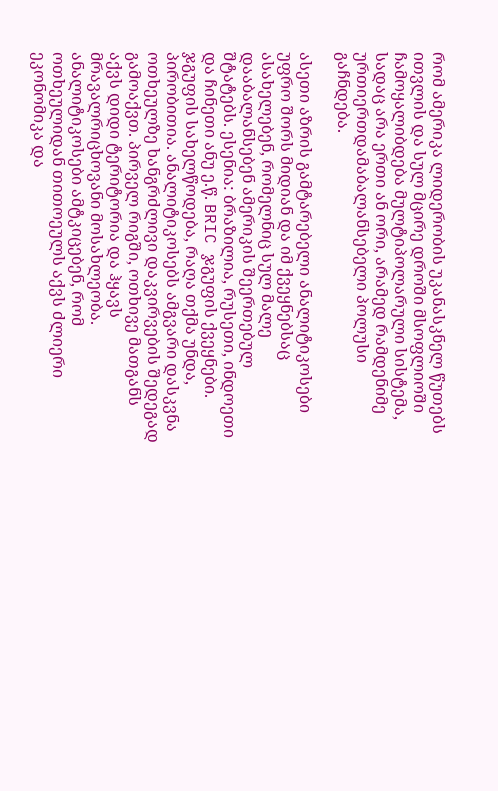რომ ამერიკა ლიდერობის უკანასკნელ წუთებს ითვლის და სულ მცირე დროში მსოფლიოში ჩამოყალიბდება მულტიპოლარული სისტემა, სადაც არა ერთი ან ორი, არამედ რამდენიმე ურთიერთდამაბალანსებელი პოლუსი გაჩნდება.

ასეთი აზრის გამტარებელი ანალიტიკოსები უფრო შორს მიდიან და იმ ქვეყნებსაც ასახელებენ, რომელნიც სულ მალე დააბალანსებენ ამერიკის შეერთებულ შტატებს. ესენია: ბრაზილია, რუსეთი, ინდოეთი და ჩინეთი ანუ ე.წ. BRIC ჯგუფის ქვეყნები. ჯგუფის სახელწოდება, რაღა თქმა უნდა, პირობითია. ანალიტიკოსებს ამგვარი დასკვნა ოთხეულზე ხანგრძლივი დაკვირვების შედეგად გამოაქვთ. პირველ რიგში, ოთხივე მათგანს აქვს დიდი ტერიტორია და ჰყავს მრავალრიცხოვანი მოსახლეობა. ანალიტიკოსები ამტკიცებენ, რომ ოთხეულიდან თითოეულს აქვს ძლიერი ეკონომიკა და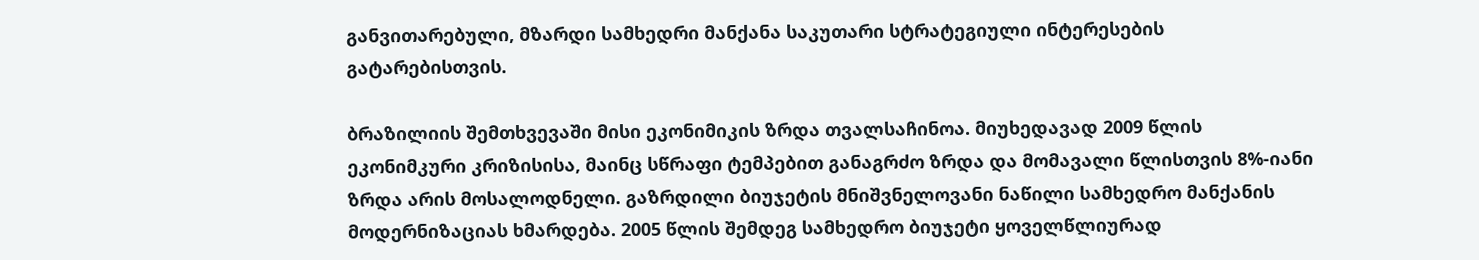განვითარებული, მზარდი სამხედრი მანქანა საკუთარი სტრატეგიული ინტერესების გატარებისთვის.

ბრაზილიის შემთხვევაში მისი ეკონიმიკის ზრდა თვალსაჩინოა. მიუხედავად 2009 წლის ეკონიმკური კრიზისისა, მაინც სწრაფი ტემპებით განაგრძო ზრდა და მომავალი წლისთვის 8%-იანი ზრდა არის მოსალოდნელი. გაზრდილი ბიუჯეტის მნიშვნელოვანი ნაწილი სამხედრო მანქანის მოდერნიზაციას ხმარდება. 2005 წლის შემდეგ სამხედრო ბიუჯეტი ყოველწლიურად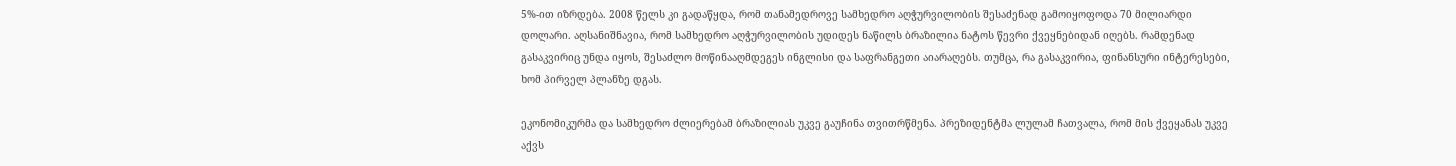5%-ით იზრდება. 2008 წელს კი გადაწყდა, რომ თანამედროვე სამხედრო აღჭურვილობის შესაძენად გამოიყოფოდა 70 მილიარდი დოლარი. აღსანიშნავია, რომ სამხედრო აღჭურვილობის უდიდეს ნაწილს ბრაზილია ნატოს წევრი ქვეყნებიდან იღებს. რამდენად გასაკვირიც უნდა იყოს, შესაძლო მოწინააღმდეგეს ინგლისი და საფრანგეთი აიარაღებს. თუმცა, რა გასაკვირია, ფინანსური ინტერესები, ხომ პირველ პლანზე დგას.

ეკონომიკურმა და სამხედრო ძლიერებამ ბრაზილიას უკვე გაუჩინა თვითრწმენა. პრეზიდენტმა ლულამ ჩათვალა, რომ მის ქვეყანას უკვე აქვს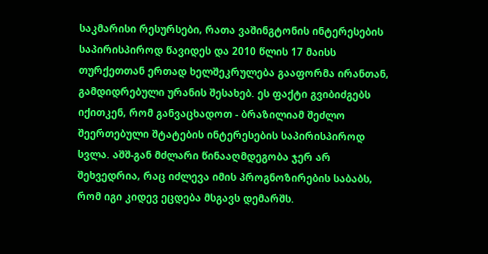საკმარისი რესურსები, რათა ვაშინგტონის ინტერესების საპირისპიროდ წავიდეს და 2010 წლის 17 მაისს თურქეთთან ერთად ხელშეკრულება გააფორმა ირანთან, გამდიდრებული ურანის შესახებ. ეს ფაქტი გვიბიძგებს იქითკენ, რომ განვაცხადოთ - ბრაზილიამ შეძლო შეერთებული შტატების ინტერესების საპირისპიროდ სვლა. აშშ-გან მძლარი წინააღმდეგობა ჯერ არ შეხვედრია, რაც იძლევა იმის პროგნოზირების საბაბს, რომ იგი კიდევ ეცდება მსგავს დემარშს.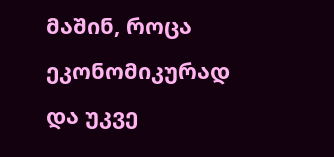მაშინ, როცა ეკონომიკურად და უკვე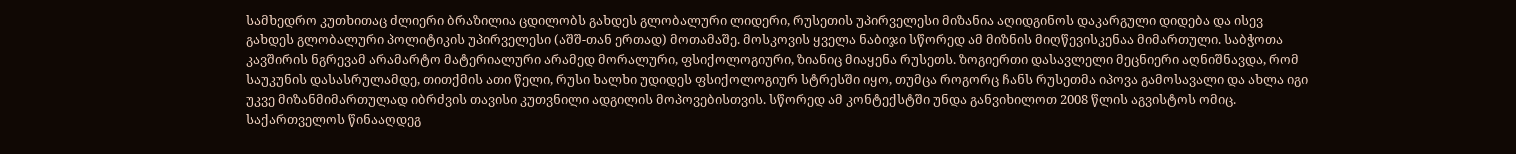სამხედრო კუთხითაც ძლიერი ბრაზილია ცდილობს გახდეს გლობალური ლიდერი, რუსეთის უპირველესი მიზანია აღიდგინოს დაკარგული დიდება და ისევ გახდეს გლობალური პოლიტიკის უპირველესი (აშშ-თან ერთად) მოთამაშე. მოსკოვის ყველა ნაბიჯი სწორედ ამ მიზნის მიღწევისკენაა მიმართული. საბჭოთა კავშირის ნგრევამ არამარტო მატერიალური არამედ მორალური, ფსიქოლოგიური, ზიანიც მიაყენა რუსეთს. ზოგიერთი დასავლელი მეცნიერი აღნიშნავდა, რომ საუკუნის დასასრულამდე, თითქმის ათი წელი, რუსი ხალხი უდიდეს ფსიქოლოგიურ სტრესში იყო, თუმცა როგორც ჩანს რუსეთმა იპოვა გამოსავალი და ახლა იგი უკვე მიზანმიმართულად იბრძვის თავისი კუთვნილი ადგილის მოპოვებისთვის. სწორედ ამ კონტექსტში უნდა განვიხილოთ 2008 წლის აგვისტოს ომიც. საქართველოს წინააღდეგ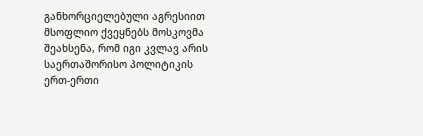განხორციელებული აგრესიით მსოფლიო ქვეყნებს მოსკოვმა შეახსენა, რომ იგი კვლავ არის საერთაშორისო პოლიტიკის ერთ-ერთი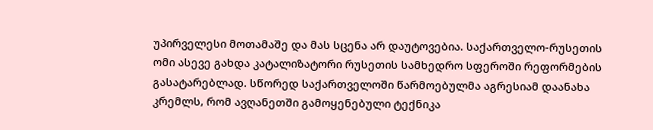უპირველესი მოთამაშე და მას სცენა არ დაუტოვებია. საქართველო-რუსეთის ომი ასევე გახდა კატალიზატორი რუსეთის სამხედრო სფეროში რეფორმების გასატარებლად. სწორედ საქართველოში წარმოებულმა აგრესიამ დაანახა კრემლს, რომ ავღანეთში გამოყენებული ტექნიკა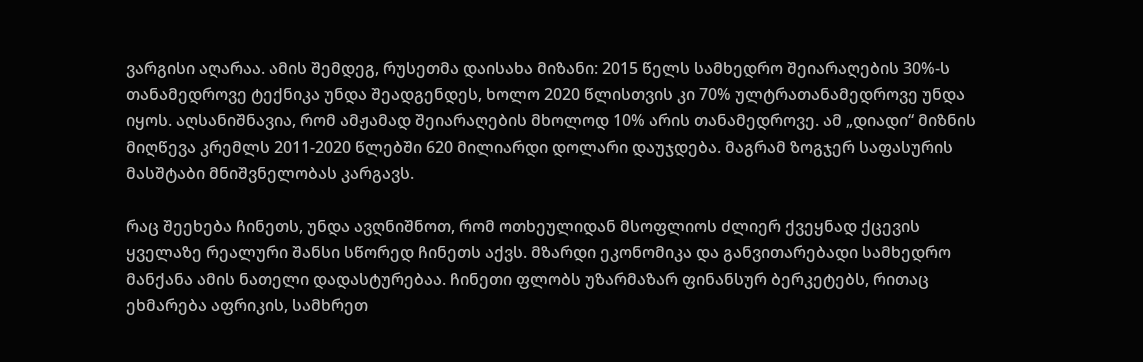ვარგისი აღარაა. ამის შემდეგ, რუსეთმა დაისახა მიზანი: 2015 წელს სამხედრო შეიარაღების 30%-ს თანამედროვე ტექნიკა უნდა შეადგენდეს, ხოლო 2020 წლისთვის კი 70% ულტრათანამედროვე უნდა იყოს. აღსანიშნავია, რომ ამჟამად შეიარაღების მხოლოდ 10% არის თანამედროვე. ამ „დიადი“ მიზნის მიღწევა კრემლს 2011-2020 წლებში 620 მილიარდი დოლარი დაუჯდება. მაგრამ ზოგჯერ საფასურის მასშტაბი მნიშვნელობას კარგავს.

რაც შეეხება ჩინეთს, უნდა ავღნიშნოთ, რომ ოთხეულიდან მსოფლიოს ძლიერ ქვეყნად ქცევის ყველაზე რეალური შანსი სწორედ ჩინეთს აქვს. მზარდი ეკონომიკა და განვითარებადი სამხედრო მანქანა ამის ნათელი დადასტურებაა. ჩინეთი ფლობს უზარმაზარ ფინანსურ ბერკეტებს, რითაც ეხმარება აფრიკის, სამხრეთ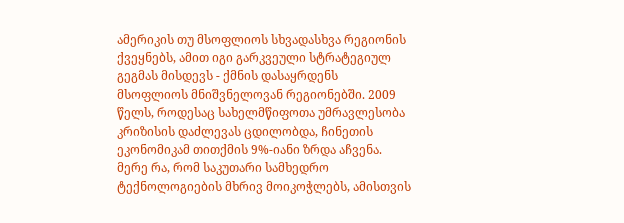ამერიკის თუ მსოფლიოს სხვადასხვა რეგიონის ქვეყნებს, ამით იგი გარკვეული სტრატეგიულ გეგმას მისდევს - ქმნის დასაყრდენს მსოფლიოს მნიშვნელოვან რეგიონებში. 2009 წელს, როდესაც სახელმწიფოთა უმრავლესობა კრიზისის დაძლევას ცდილობდა, ჩინეთის ეკონომიკამ თითქმის 9%-იანი ზრდა აჩვენა. მერე რა, რომ საკუთარი სამხედრო ტექნოლოგიების მხრივ მოიკოჭლებს, ამისთვის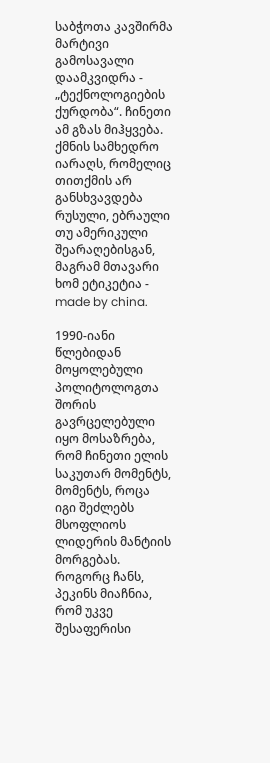საბჭოთა კავშირმა მარტივი გამოსავალი დაამკვიდრა - „ტექნოლოგიების ქურდობა“. ჩინეთი ამ გზას მიჰყვება. ქმნის სამხედრო იარაღს, რომელიც თითქმის არ განსხვავდება რუსული, ებრაული თუ ამერიკული შეარაღებისგან, მაგრამ მთავარი ხომ ეტიკეტია - made by china.

1990-იანი წლებიდან მოყოლებული პოლიტოლოგთა შორის გავრცელებული იყო მოსაზრება, რომ ჩინეთი ელის საკუთარ მომენტს, მომენტს, როცა იგი შეძლებს მსოფლიოს ლიდერის მანტიის მორგებას. როგორც ჩანს, პეკინს მიაჩნია, რომ უკვე შესაფერისი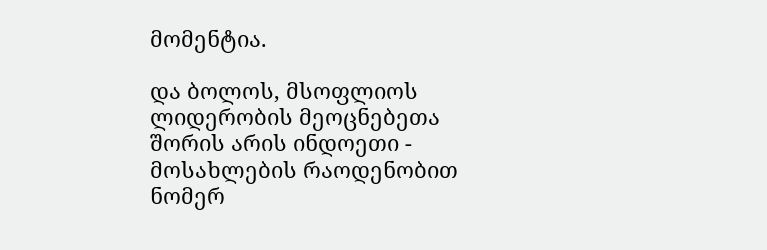მომენტია.

და ბოლოს, მსოფლიოს ლიდერობის მეოცნებეთა შორის არის ინდოეთი - მოსახლების რაოდენობით ნომერ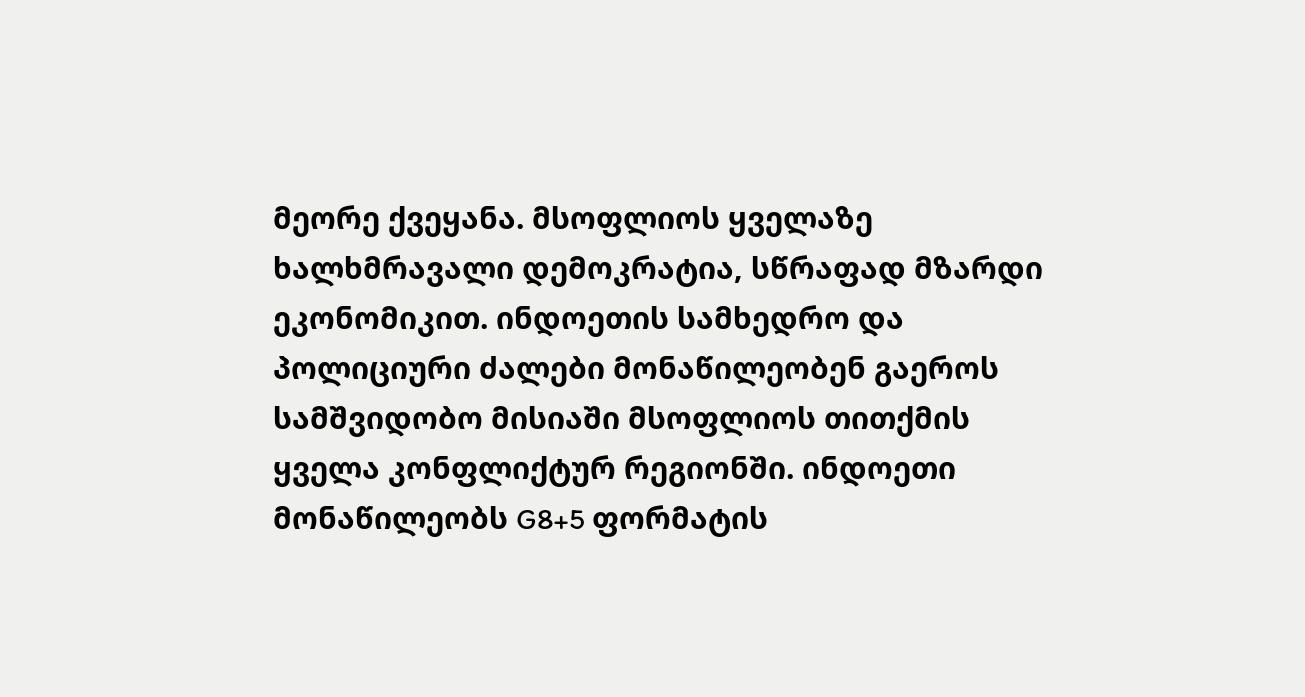მეორე ქვეყანა. მსოფლიოს ყველაზე ხალხმრავალი დემოკრატია, სწრაფად მზარდი ეკონომიკით. ინდოეთის სამხედრო და პოლიციური ძალები მონაწილეობენ გაეროს სამშვიდობო მისიაში მსოფლიოს თითქმის ყველა კონფლიქტურ რეგიონში. ინდოეთი მონაწილეობს G8+5 ფორმატის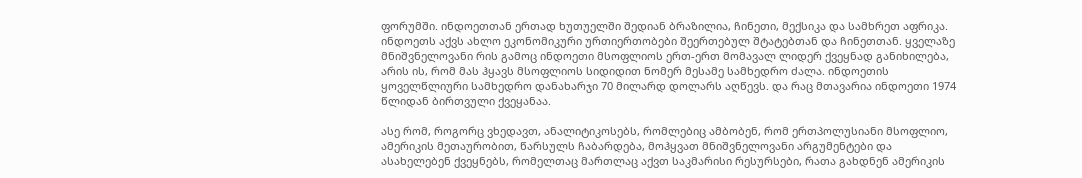ფორუმში. ინდოეთთან ერთად ხუთუელში შედიან ბრაზილია, ჩინეთი, მექსიკა და სამხრეთ აფრიკა. ინდოეთს აქვს ახლო ეკონომიკური ურთიერთობები შეერთებულ შტატებთან და ჩინეთთან. ყველაზე მნიშვნელოვანი რის გამოც ინდოეთი მსოფლიოს ერთ-ერთ მომავალ ლიდერ ქვეყნად განიხილება, არის ის, რომ მას ჰყავს მსოფლიოს სიდიდით ნომერ მესამე სამხედრო ძალა. ინდოეთის ყოველწლიური სამხედრო დანახარჯი 70 მილარდ დოლარს აღწევს. და რაც მთავარია ინდოეთი 1974 წლიდან ბირთვული ქვეყანაა.

ასე რომ, როგორც ვხედავთ, ანალიტიკოსებს, რომლებიც ამბობენ, რომ ერთპოლუსიანი მსოფლიო, ამერიკის მეთაურობით, წარსულს ჩაბარდება, მოჰყვათ მნიშვნელოვანი არგუმენტები და ასახელებენ ქვეყნებს, რომელთაც მართლაც აქვთ საკმარისი რესურსები, რათა გახდნენ ამერიკის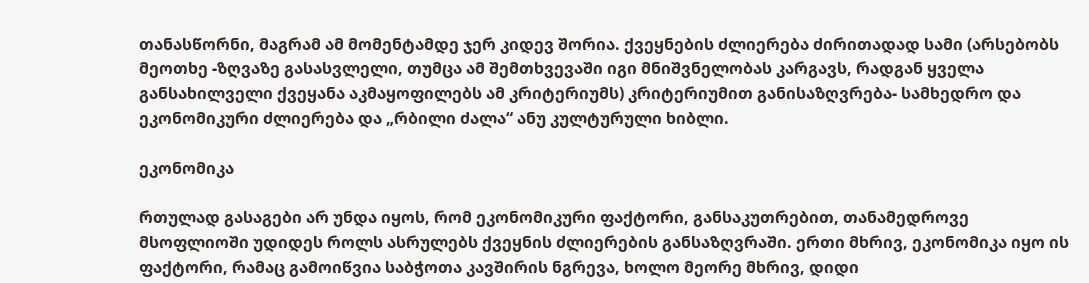თანასწორნი, მაგრამ ამ მომენტამდე ჯერ კიდევ შორია. ქვეყნების ძლიერება ძირითადად სამი (არსებობს მეოთხე -ზღვაზე გასასვლელი, თუმცა ამ შემთხვევაში იგი მნიშვნელობას კარგავს, რადგან ყველა განსახილველი ქვეყანა აკმაყოფილებს ამ კრიტერიუმს) კრიტერიუმით განისაზღვრება- სამხედრო და ეკონომიკური ძლიერება და „რბილი ძალა“ ანუ კულტურული ხიბლი.

ეკონომიკა

რთულად გასაგები არ უნდა იყოს, რომ ეკონომიკური ფაქტორი, განსაკუთრებით, თანამედროვე მსოფლიოში უდიდეს როლს ასრულებს ქვეყნის ძლიერების განსაზღვრაში. ერთი მხრივ, ეკონომიკა იყო ის ფაქტორი, რამაც გამოიწვია საბჭოთა კავშირის ნგრევა, ხოლო მეორე მხრივ, დიდი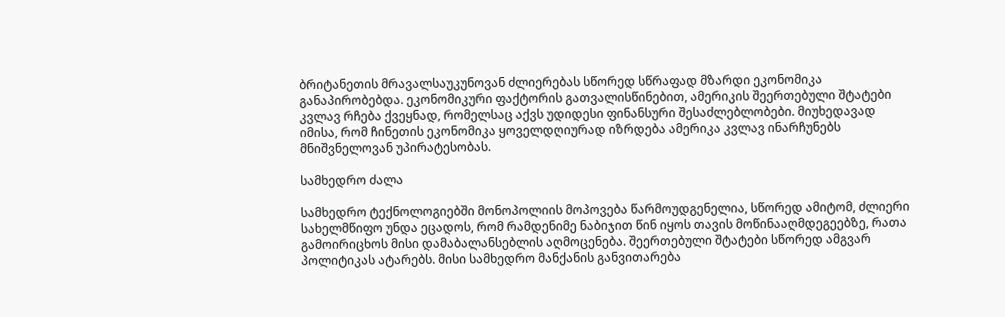ბრიტანეთის მრავალსაუკუნოვან ძლიერებას სწორედ სწრაფად მზარდი ეკონომიკა განაპირობებდა. ეკონომიკური ფაქტორის გათვალისწინებით, ამერიკის შეერთებული შტატები კვლავ რჩება ქვეყნად, რომელსაც აქვს უდიდესი ფინანსური შესაძლებლობები. მიუხედავად იმისა, რომ ჩინეთის ეკონომიკა ყოველდღიურად იზრდება ამერიკა კვლავ ინარჩუნებს მნიშვნელოვან უპირატესობას.

სამხედრო ძალა

სამხედრო ტექნოლოგიებში მონოპოლიის მოპოვება წარმოუდგენელია, სწორედ ამიტომ, ძლიერი სახელმწიფო უნდა ეცადოს, რომ რამდენიმე ნაბიჯით წინ იყოს თავის მოწინააღმდეგეებზე, რათა გამოირიცხოს მისი დამაბალანსებლის აღმოცენება. შეერთებული შტატები სწორედ ამგვარ პოლიტიკას ატარებს. მისი სამხედრო მანქანის განვითარება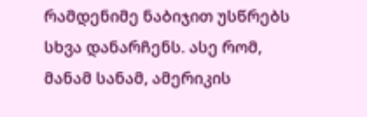რამდენიმე ნაბიჯით უსწრებს სხვა დანარჩენს. ასე რომ, მანამ სანამ, ამერიკის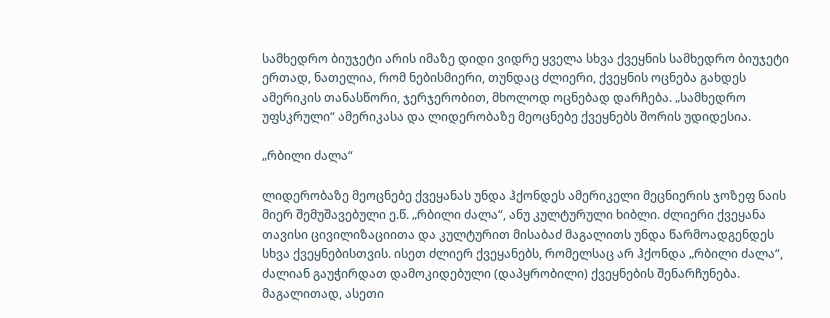სამხედრო ბიუჯეტი არის იმაზე დიდი ვიდრე ყველა სხვა ქვეყნის სამხედრო ბიუჯეტი ერთად, ნათელია, რომ ნებისმიერი, თუნდაც ძლიერი, ქვეყნის ოცნება გახდეს ამერიკის თანასწორი, ჯერჯერობით, მხოლოდ ოცნებად დარჩება. „სამხედრო უფსკრული“ ამერიკასა და ლიდერობაზე მეოცნებე ქვეყნებს შორის უდიდესია.

„რბილი ძალა“

ლიდერობაზე მეოცნებე ქვეყანას უნდა ჰქონდეს ამერიკელი მეცნიერის ჯოზეფ ნაის მიერ შემუშავებული ე.წ. „რბილი ძალა“, ანუ კულტურული ხიბლი. ძლიერი ქვეყანა თავისი ცივილიზაციითა და კულტურით მისაბაძ მაგალითს უნდა წარმოადგენდეს სხვა ქვეყნებისთვის. ისეთ ძლიერ ქვეყანებს, რომელსაც არ ჰქონდა „რბილი ძალა“, ძალიან გაუჭირდათ დამოკიდებული (დაპყრობილი) ქვეყნების შენარჩუნება. მაგალითად, ასეთი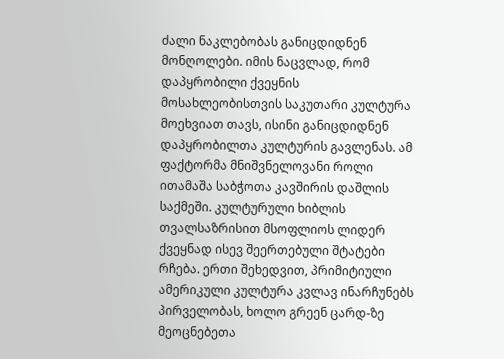ძალი ნაკლებობას განიცდიდნენ მონღოლები. იმის ნაცვლად, რომ დაპყრობილი ქვეყნის მოსახლეობისთვის საკუთარი კულტურა მოეხვიათ თავს, ისინი განიცდიდნენ დაპყრობილთა კულტურის გავლენას. ამ ფაქტორმა მნიშვნელოვანი როლი ითამაშა საბჭოთა კავშირის დაშლის საქმეში. კულტურული ხიბლის თვალსაზრისით მსოფლიოს ლიდერ ქვეყნად ისევ შეერთებული შტატები რჩება. ერთი შეხედვით, პრიმიტიული ამერიკული კულტურა კვლავ ინარჩუნებს პირველობას, ხოლო გრეენ ცარდ-ზე მეოცნებეთა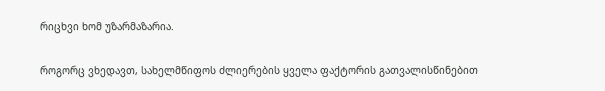რიცხვი ხომ უზარმაზარია.

როგორც ვხედავთ, სახელმწიფოს ძლიერების ყველა ფაქტორის გათვალისწინებით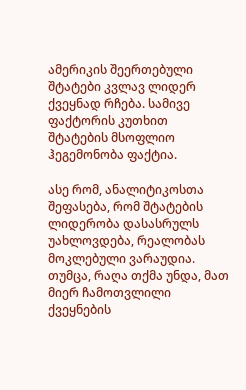ამერიკის შეერთებული შტატები კვლავ ლიდერ ქვეყნად რჩება. სამივე ფაქტორის კუთხით შტატების მსოფლიო ჰეგემონობა ფაქტია.

ასე რომ, ანალიტიკოსთა შეფასება, რომ შტატების ლიდერობა დასასრულს უახლოვდება, რეალობას მოკლებული ვარაუდია. თუმცა, რაღა თქმა უნდა, მათ მიერ ჩამოთვლილი ქვეყნების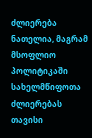ძლიერება ნათელია, მაგრამ მსოფლიო პოლიტიკაში სახელმწიფოთა ძლიერებას თავისი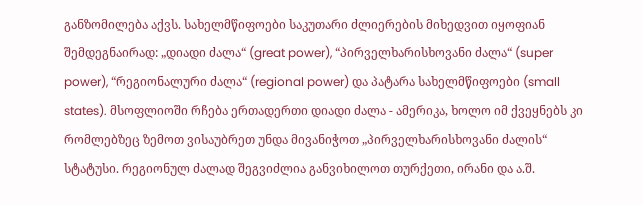განზომილება აქვს. სახელმწიფოები საკუთარი ძლიერების მიხედვით იყოფიან შემდეგნაირად: „დიადი ძალა“ (great power), “პირველხარისხოვანი ძალა“ (super power), “რეგიონალური ძალა“ (regional power) და პატარა სახელმწიფოები (small states). მსოფლიოში რჩება ერთადერთი დიადი ძალა - ამერიკა, ხოლო იმ ქვეყნებს კი რომლებზეც ზემოთ ვისაუბრეთ უნდა მივანიჭოთ „პირველხარისხოვანი ძალის“ სტატუსი. რეგიონულ ძალად შეგვიძლია განვიხილოთ თურქეთი, ირანი და ა.შ.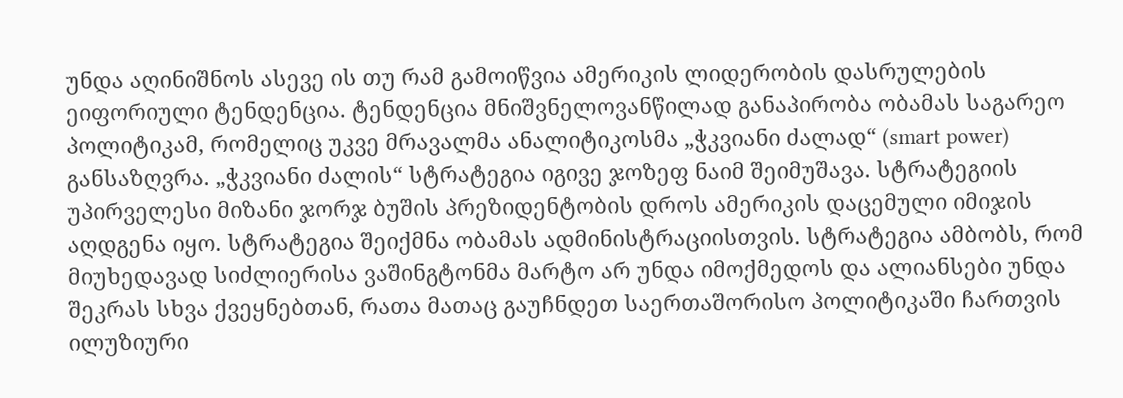უნდა აღინიშნოს ასევე ის თუ რამ გამოიწვია ამერიკის ლიდერობის დასრულების ეიფორიული ტენდენცია. ტენდენცია მნიშვნელოვანწილად განაპირობა ობამას საგარეო პოლიტიკამ, რომელიც უკვე მრავალმა ანალიტიკოსმა „ჭკვიანი ძალად“ (smart power) განსაზღვრა. „ჭკვიანი ძალის“ სტრატეგია იგივე ჯოზეფ ნაიმ შეიმუშავა. სტრატეგიის უპირველესი მიზანი ჯორჯ ბუშის პრეზიდენტობის დროს ამერიკის დაცემული იმიჯის აღდგენა იყო. სტრატეგია შეიქმნა ობამას ადმინისტრაციისთვის. სტრატეგია ამბობს, რომ მიუხედავად სიძლიერისა ვაშინგტონმა მარტო არ უნდა იმოქმედოს და ალიანსები უნდა შეკრას სხვა ქვეყნებთან, რათა მათაც გაუჩნდეთ საერთაშორისო პოლიტიკაში ჩართვის ილუზიური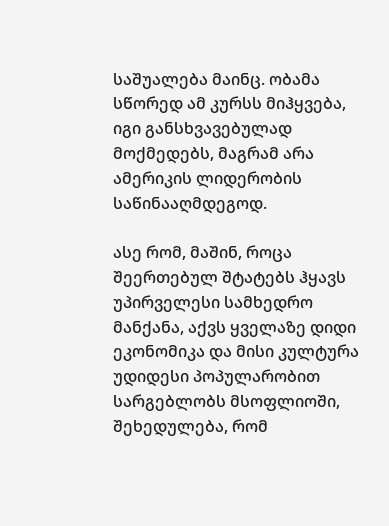საშუალება მაინც. ობამა სწორედ ამ კურსს მიჰყვება, იგი განსხვავებულად მოქმედებს, მაგრამ არა ამერიკის ლიდერობის საწინააღმდეგოდ.

ასე რომ, მაშინ, როცა შეერთებულ შტატებს ჰყავს უპირველესი სამხედრო მანქანა, აქვს ყველაზე დიდი ეკონომიკა და მისი კულტურა უდიდესი პოპულარობით სარგებლობს მსოფლიოში, შეხედულება, რომ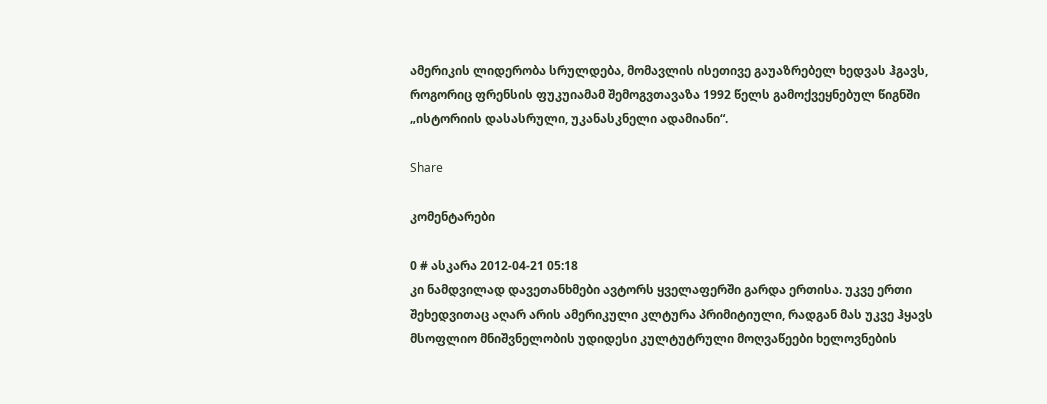ამერიკის ლიდერობა სრულდება, მომავლის ისეთივე გაუაზრებელ ხედვას ჰგავს, როგორიც ფრენსის ფუკუიამამ შემოგვთავაზა 1992 წელს გამოქვეყნებულ წიგნში „ისტორიის დასასრული, უკანასკნელი ადამიანი“.

Share

კომენტარები

0 # ასკარა 2012-04-21 05:18
კი ნამდვილად დავეთანხმები ავტორს ყველაფერში გარდა ერთისა. უკვე ერთი შეხედვითაც აღარ არის ამერიკული კლტურა პრიმიტიული, რადგან მას უკვე ჰყავს მსოფლიო მნიშვნელობის უდიდესი კულტუტრული მოღვაწეები ხელოვნების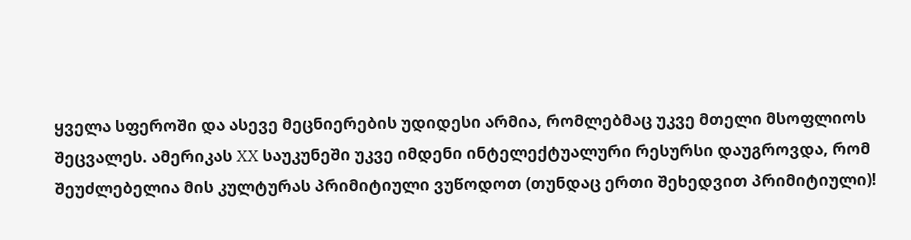ყველა სფეროში და ასევე მეცნიერების უდიდესი არმია, რომლებმაც უკვე მთელი მსოფლიოს შეცვალეს. ამერიკას XX საუკუნეში უკვე იმდენი ინტელექტუალური რესურსი დაუგროვდა, რომ შეუძლებელია მის კულტურას პრიმიტიული ვუწოდოთ (თუნდაც ერთი შეხედვით პრიმიტიული)!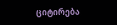ციტირება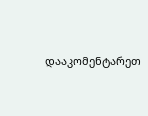დააკომენტარეთ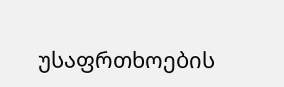უსაფრთხოების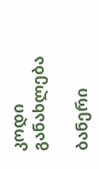კოდი
განახლება

ბანერი